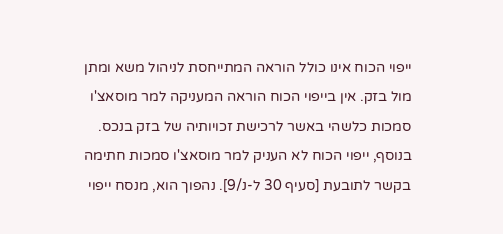ייפוי הכוח אינו כולל הוראה המתייחסת לניהול משא ומתן מול בזק. אין בייפוי הכוח הוראה המעניקה למר מוסאצ'ו סמכות כלשהי באשר לרכישת זכויותיה של בזק בנכס. בנוסף, ייפוי הכוח לא העניק למר מוסאצ'ו סמכות חתימה בקשר לתובעת [סעיף 30 ל-נ/9]. נהפוך הוא, מנסח ייפוי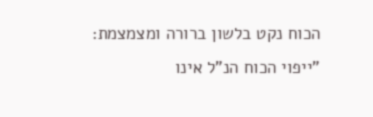הכוח נקט בלשון ברורה ומצמצמת: "ייפוי הכוח הנ"ל אינו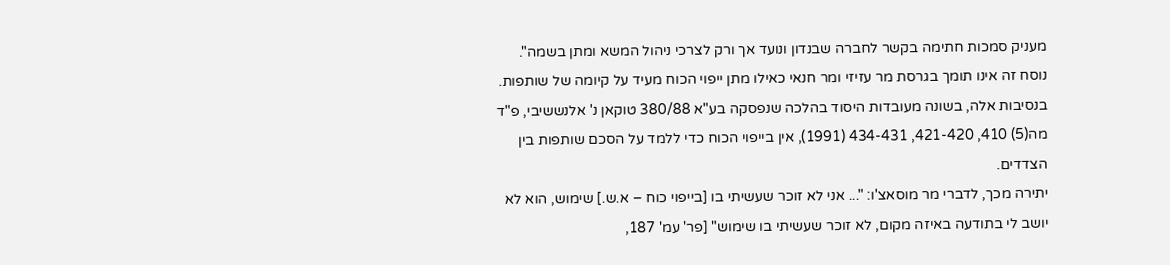מעניק סמכות חתימה בקשר לחברה שבנדון ונועד אך ורק לצרכי ניהול המשא ומתן בשמה". נוסח זה אינו תומך בגרסת מר עזיזי ומר חנאי כאילו מתן ייפוי הכוח מעיד על קיומה של שותפות. בנסיבות אלה, בשונה מעובדות היסוד בהלכה שנפסקה בע"א 380/88 טוקאן נ' אלנששיבי, פ"ד מה(5) 410, 421-420, 434-431 (1991), אין בייפוי הכוח כדי ללמד על הסכם שותפות בין הצדדים.
יתירה מכך, לדברי מר מוסאצ'ו: "... אני לא זוכר שעשיתי בו [בייפוי כוח – א.ש.] שימוש, הוא לא יושב לי בתודעה באיזה מקום, לא זוכר שעשיתי בו שימוש" [פר' עמ' 187,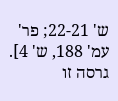ש' 22-21; פר' עמ' 188, ש' 4]. גרסה זו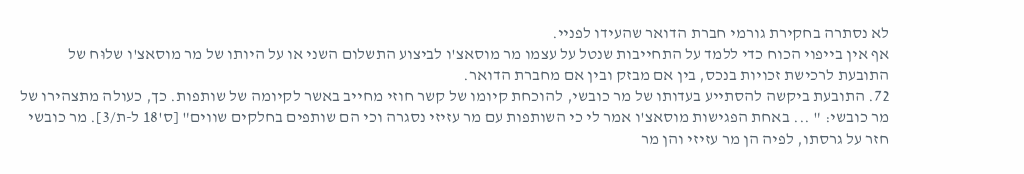לא נסתרה בחקירת גורמי חברת הדואר שהעידו לפניי.
אף אין בייפוי הכוח כדי ללמד על התחייבות שנטל על עצמו מר מוסאצ'ו לביצוע התשלום השני או על היותו של מר מוסאצ'ו שלוּח של התובעת לרכישת זכויות בנכס, בין אם מבזק ובין אם מחברת הדואר.
72. התובעת ביקשה להסתייע בעדותו של מר כובשי, להוכחת קיומו של קשר חוזי מחייב באשר לקיומה של שותפות. כך, כעולה מתצהירו של מר כובשי: " ... באחת הפגישות מוסאצ'ו אמר לי כי השותפות עם מר עזיזי נסגרה וכי הם שותפים בחלקים שווים" [ס'18 ל-ת/3]. מר כובשי חזר על גרסתו, לפיה הן מר עזיזי והן מר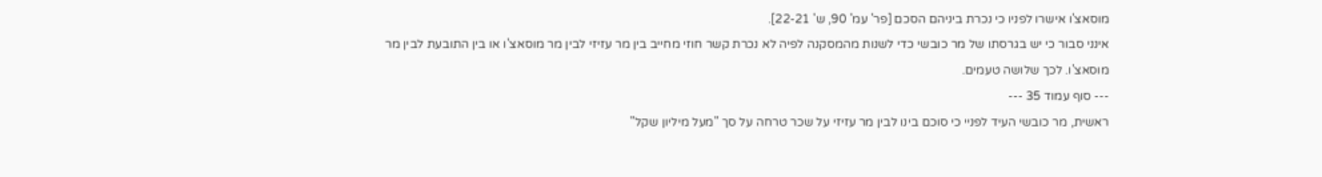מוסאצ'ו אישרו לפניו כי נכרת ביניהם הסכם [פר' עמ' 90, ש' 22-21].
אינני סבור כי יש בגרסתו של מר כובשי כדי לשנות מהמסקנה לפיה לא נכרת קשר חוזי מחייב בין מר עזיזי לבין מר מוסאצ'ו או בין התובעת לבין מר מוסאצ'ו. לכך שלושה טעמים.
--- סוף עמוד 35 ---
ראשית, מר כובשי העיד לפניי כי סוכם בינו לבין מר עזיזי על שכר טרחה על סך "מעל מיליון שקל"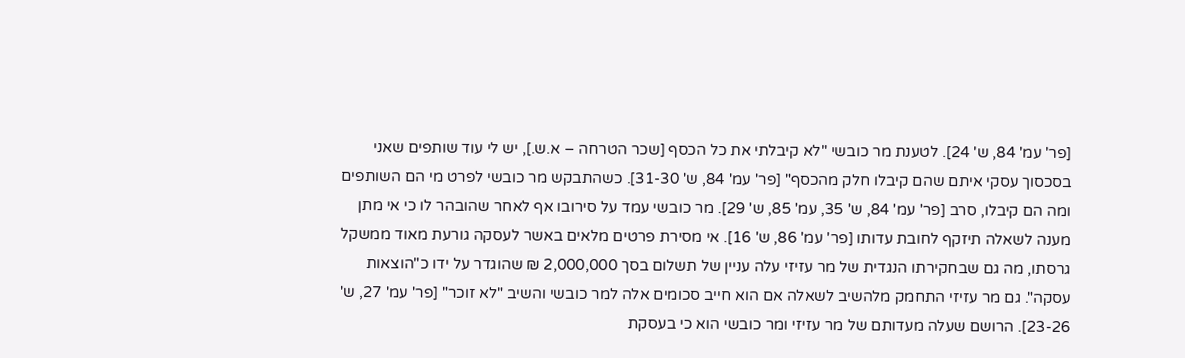[פר' עמ' 84, ש' 24]. לטענת מר כובשי "לא קיבלתי את כל הכסף [שכר הטרחה – א.ש.], יש לי עוד שותפים שאני בסכסוך עסקי איתם שהם קיבלו חלק מהכסף" [פר' עמ' 84, ש' 31-30]. כשהתבקש מר כובשי לפרט מי הם השותפים ומה הם קיבלו, סרב [פר' עמ' 84, ש' 35, עמ' 85, ש' 29]. מר כובשי עמד על סירובו אף לאחר שהובהר לו כי אי מתן מענה לשאלה תיזקף לחובת עדותו [פר' עמ' 86, ש' 16]. אי מסירת פרטים מלאים באשר לעסקה גורעת מאוד ממשקל גרסתו, מה גם שבחקירתו הנגדית של מר עזיזי עלה עניין של תשלום בסך 2,000,000 ₪ שהוגדר על ידו כ"הוצאות עסקה". גם מר עזיזי התחמק מלהשיב לשאלה אם הוא חייב סכומים אלה למר כובשי והשיב "לא זוכר" [פר' עמ' 27, ש' 23-26]. הרושם שעלה מעדותם של מר עזיזי ומר כובשי הוא כי בעסקת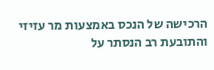הרכישה של הנכס באמצעות מר עזיזי והתובעת רב הנסתר על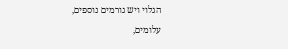הגלוי ויש גורמים נוספים, עלומים,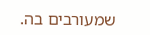שמעורבים בה.